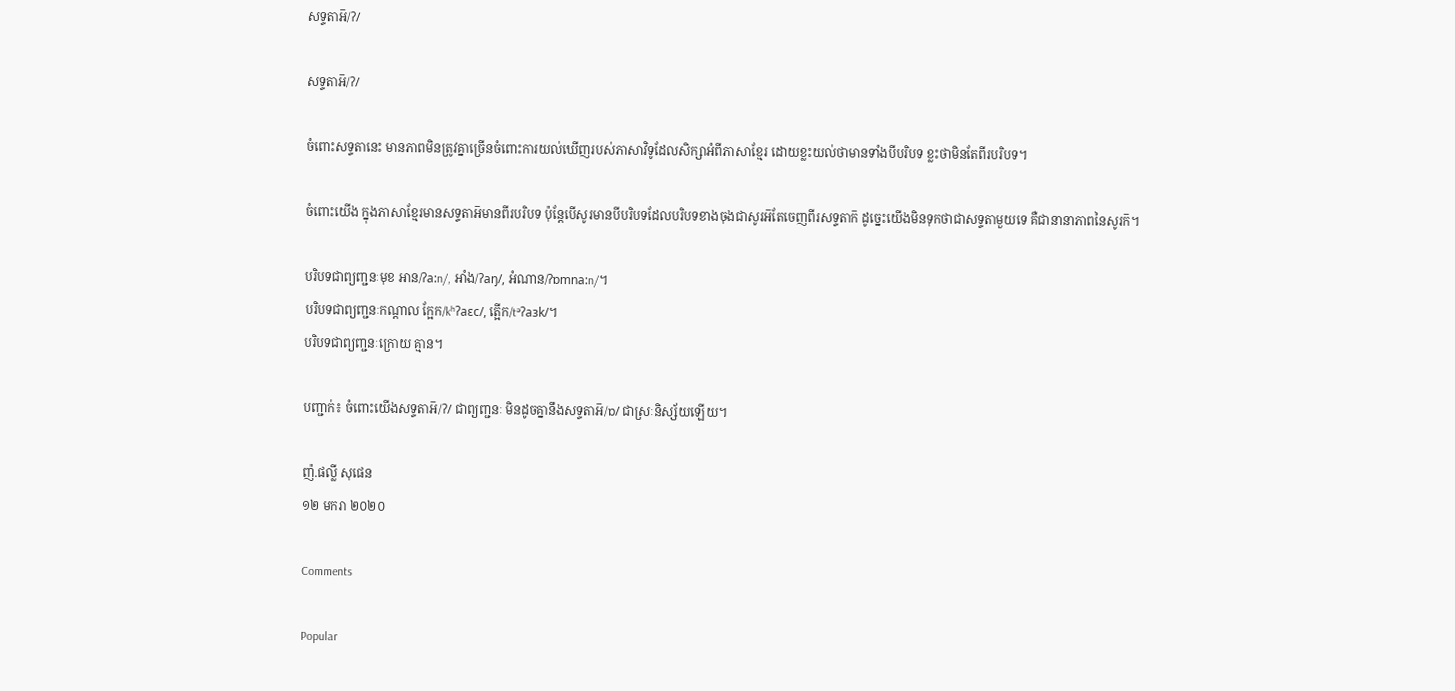សទ្ទតាអ៑/ʔ/

សទ្ទតាអ៑/ʔ/

ចំពោះសទ្ទតានេះ មានភាពមិនត្រូវគ្នាច្រើនចំពោះការយល់ឃើញរបស់ភាសាវិទូដែលសិក្សាអំពីភាសាខ្មែរ ដោយខ្លះយល់ថាមានទាំងបីបរិបទ ខ្លះថាមិនតែពីរបរិបទ។

ចំពោះយើង ក្នុងភាសាខ្មែរមានសទ្ទតាអ៑មានពីរបរិបទ ប៉ុន្តែបើសូរមានបីបរិបទដែលបរិបទខាងចុងជាសូរអ៑តែចេញពីរសទ្ទតាក៑ ដូច្នេះយើងមិនទុកថាជាសទ្ទតាមួយទេ គឺជានានាភាពនៃសូរក៑។

បរិបទជាព្យញ្ជនៈមុខ អាន/ʔa:n/, អាំង/ʔaŋ/, អំណាន/ʔɒmna:n/។
បរិបទជាព្យញ្ជនៈកណ្ដាល ក្អែក/kʰʔaɛc/, ត្អើក/tᵊʔaɜk/។
បរិបទជាព្យញ្ជនៈក្រោយ គ្មាន។

បញ្ជាក់៖ ចំពោះយើងសទ្ទតាអ៑/ʔ/ ជាព្យញ្ជនៈ មិនដូចគ្នានឹងសទ្ទតាអ៑/ɒ/ ជាស្រៈនិស្ស័យឡើយ។

ញ៉.ផល្លី សុផេន
១២ មករា ២០២០

Comments

Popular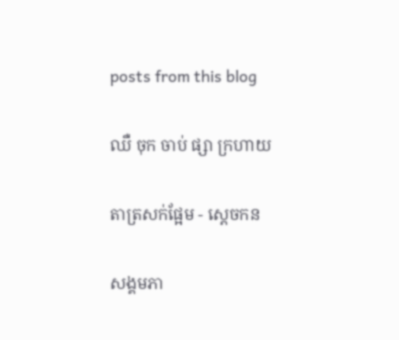posts from this blog

ឈឺ ចុក ចាប់ ផ្សា ក្រហាយ

តាត្រសក់ផ្អែម - ស្ដេចកន

សង្គមភា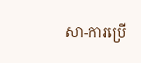សា-ការប្រើ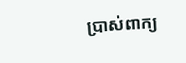ប្រាស់ពាក្យ